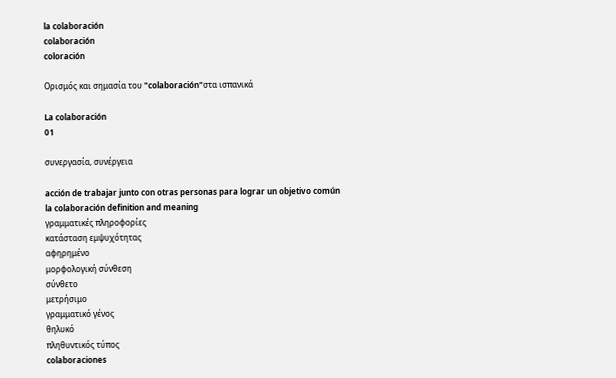la colaboración
colaboración
coloración

Ορισμός και σημασία του "colaboración"στα ισπανικά

La colaboración
01

συνεργασία, συνέργεια

acción de trabajar junto con otras personas para lograr un objetivo común
la colaboración definition and meaning
γραμματικές πληροφορίες
κατάσταση εμψυχότητας
αφηρημένο
μορφολογική σύνθεση
σύνθετο
μετρήσιμο
γραμματικό γένος
θηλυκό
πληθυντικός τύπος
colaboraciones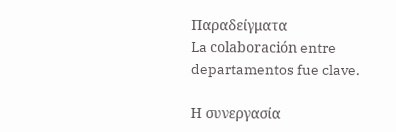Παραδείγματα
La colaboración entre departamentos fue clave.

Η συνεργασία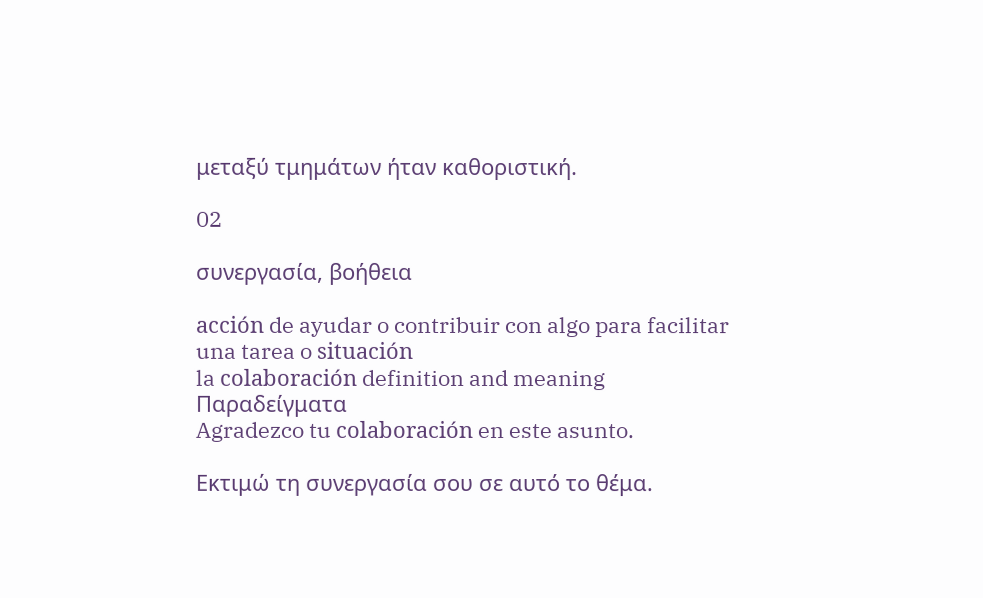μεταξύ τμημάτων ήταν καθοριστική.

02

συνεργασία, βοήθεια

acción de ayudar o contribuir con algo para facilitar una tarea o situación
la colaboración definition and meaning
Παραδείγματα
Agradezco tu colaboración en este asunto.

Εκτιμώ τη συνεργασία σου σε αυτό το θέμα.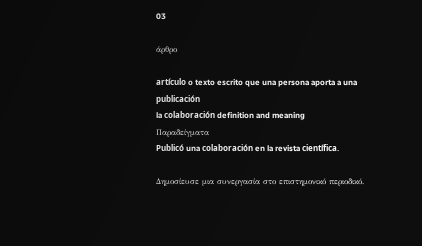03

άρθρο

artículo o texto escrito que una persona aporta a una publicación
la colaboración definition and meaning
Παραδείγματα
Publicó una colaboración en la revista científica.

Δημοσίευσε μια συνεργασία στο επιστημονικό περιοδικό.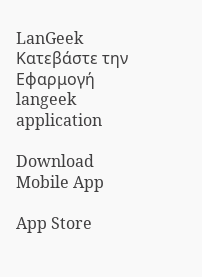LanGeek
Κατεβάστε την Εφαρμογή
langeek application

Download Mobile App

App Store